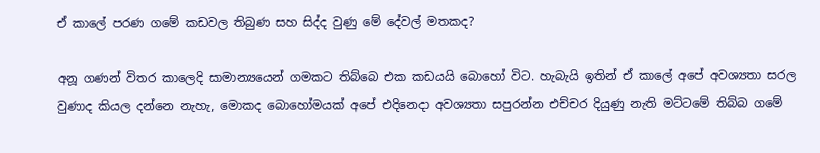ඒ කාලේ පරණ ගමේ කඩවල තිබුණ සහ සිද්ද වුණු මේ දේවල් මතකද?

අනූ ගණන් විතර කාලෙදි සාමාන්‍යයෙන් ගමකට තිබ්බෙ එක කඩයයි බොහෝ විට. හැබැයි ඉතින් ඒ කාලේ අපේ අවශ්‍යතා සරල වුණාද කියල දන්නෙ නැහැ, මොකද බොහෝමයක් අපේ එදිනෙදා අවශ්‍යතා සපුරන්න එච්චර දියුණු නැති මට්ටමේ තිබ්බ ගමේ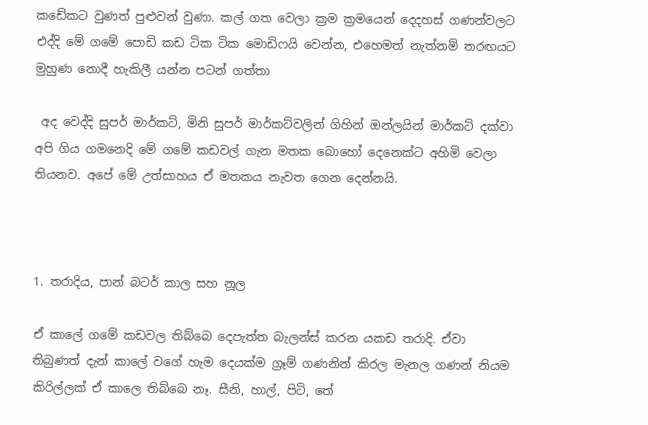කඩේකට වුණත් පුළුවන් වුණා. කල් ගත වෙලා ක්‍රම ක්‍රමයෙන් දෙදහස් ගණන්වලට එද්දි මේ ගමේ පොඩි කඩ ටික ටික මොඩිෆයි වෙන්න, එහෙමත් නැත්නම් තරඟයට මුහුණ නොදී හැකිලී යන්න පටන් ගත්තා

 අද වෙද්දි සුපර් මාර්කට්, මිනි සුපර් මාර්කට්වලින් ගිහින් ඔන්ලයින් මාර්කට් දක්වා අපි ගිය ගමනෙදි මේ ගමේ කඩවල් ගැන මතක බොහෝ දෙනෙක්ට අහිමි වෙලා තියනව. අපේ මේ උත්සාහය ඒ මතකය නැවත ගෙන දෙන්නයි.



1. තරාදිය, පාන් බටර් කාල සහ නූල

ඒ කාලේ ගමේ කඩවල තිබ්බෙ දෙපැත්ත බැලන්ස් කරන යකඩ තරාදි. ඒවා තිබුණත් දැන් කාලේ වගේ හැම දෙයක්ම ග්‍රෑම් ගණනින් කිරල මැනල ගණන් නියම කිරිල්ලක් ඒ කාලෙ තිබ්බෙ නෑ. සීනි, හාල්, පිටි, තේ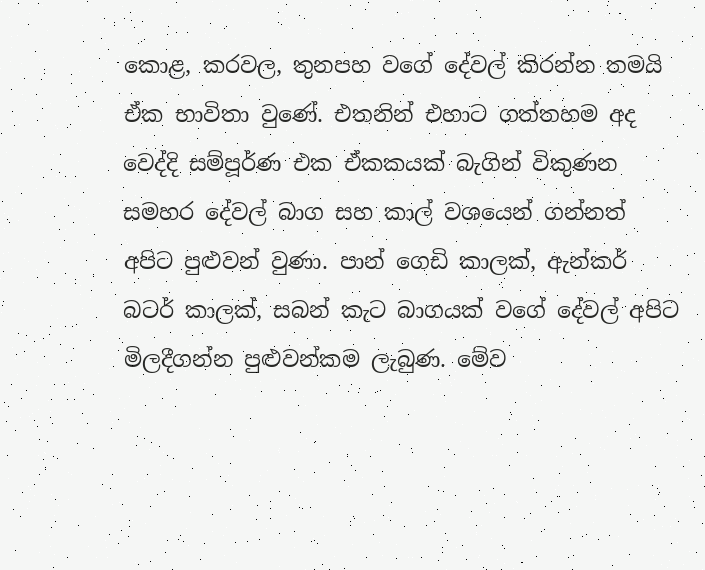කොළ, කරවල, තුනපහ වගේ දේවල් කිරන්න තමයි ඒක භාවිතා වුණේ. එතනින් එහාට ගත්තහම අද වෙද්දි සම්පූර්ණ එක ඒකකයක් බැගින් විකුණන සමහර දේවල් බාග සහ කාල් වශයෙන් ගන්නත් අපිට පුළුවන් වුණා. පාන් ගෙඩි කාලක්, ඇන්කර් බටර් කාලක්, සබන් කැට බාගයක් වගේ දේවල් අපිට මිලදීගන්න පුළුවන්කම ලැබුණ. මේව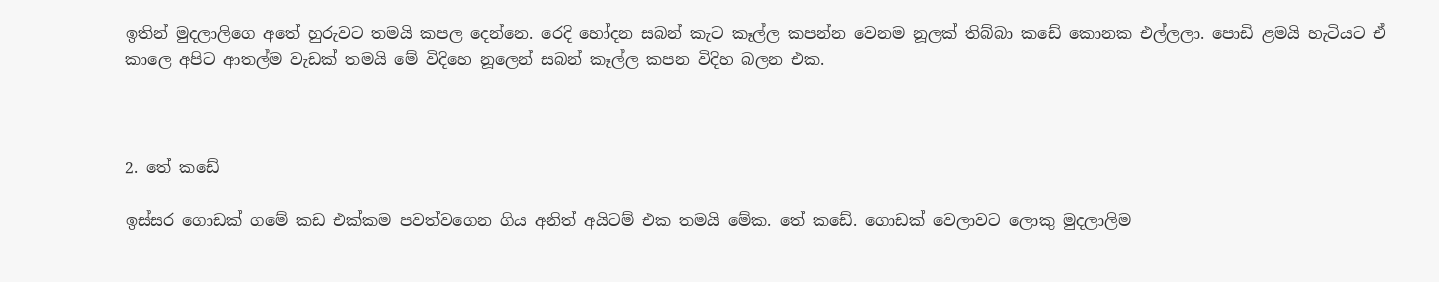ඉතින් මුදලාලිගෙ අතේ හුරුවට තමයි කපල දෙන්නෙ. රෙදි හෝදන සබන් කැට කෑල්ල කපන්න වෙනම නූලක් තිබ්බා කඩේ කොනක එල්ලලා. පොඩි ළමයි හැටියට ඒ කාලෙ අපිට ආතල්ම වැඩක් තමයි මේ විදිහෙ නූලෙන් සබන් කෑල්ල කපන විදිහ බලන එක.



2. තේ කඩේ

ඉස්සර ගොඩක් ගමේ කඩ එක්කම පවත්වගෙන ගිය අනිත් අයිටම් එක තමයි මේක. තේ කඩේ. ගොඩක් වෙලාවට ලොකු මුදලාලිම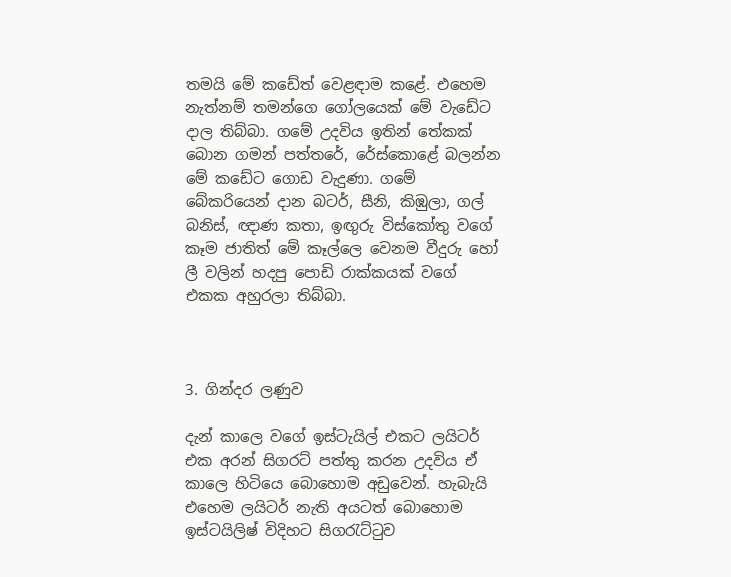තමයි මේ කඩේත් වෙළඳාම කළේ. එහෙම නැත්නම් තමන්ගෙ ගෝලයෙක් මේ වැඩේට දාල තිබ්බා. ගමේ උදවිය ඉතින් තේකක් බොන ගමන් පත්තරේ, රේස්කොළේ බලන්න මේ කඩේට ගොඩ වැදුණා. ගමේ බේකරියෙන් දාන බටර්, සීනි, කිඹුලා, ගල් බනිස්, ඥාණ කතා, ඉඟුරු විස්කෝතු වගේ කෑම ජාතිත් මේ කෑල්ලෙ වෙනම වීදුරු හෝ ලී වලින් හදපු පොඩි රාක්කයක් වගේ එකක අහුරලා තිබ්බා.



3. ගින්දර ලණුව

දැන් කාලෙ වගේ ඉස්ටැයිල් එකට ලයිටර් එක අරන් සිගරට් පත්තු කරන උදවිය ඒ කාලෙ හිටියෙ බොහොම අඩුවෙන්. හැබැයි එහෙම ලයිටර් නැති අයටත් බොහොම ඉස්ටයිලිෂ් විදිහට සිගරැට්ටුව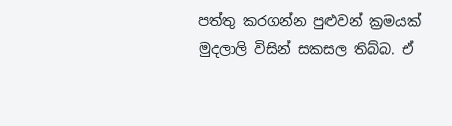පත්තු කරගන්න පුළුවන් ක්‍රමයක් මුදලාලි විසින් සකසල තිබ්බ. ඒ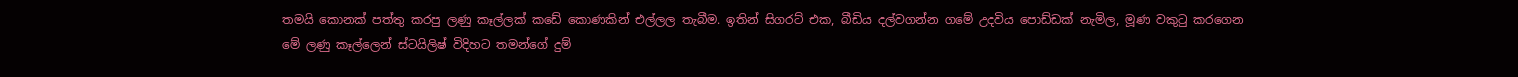තමයි කොනක් පත්තු කරපු ලණු කෑල්ලක් කඩේ කොණකින් එල්ලල තැබීම. ඉතින් සිගරට් එක, බීඩිය දල්වගන්න ගමේ උදවිය පොඩ්ඩක් නැමිල, මූණ වකුටු කරගෙන මේ ලණු කෑල්ලෙන් ස්ටයිලිෂ් විදිහට තමන්ගේ දුම්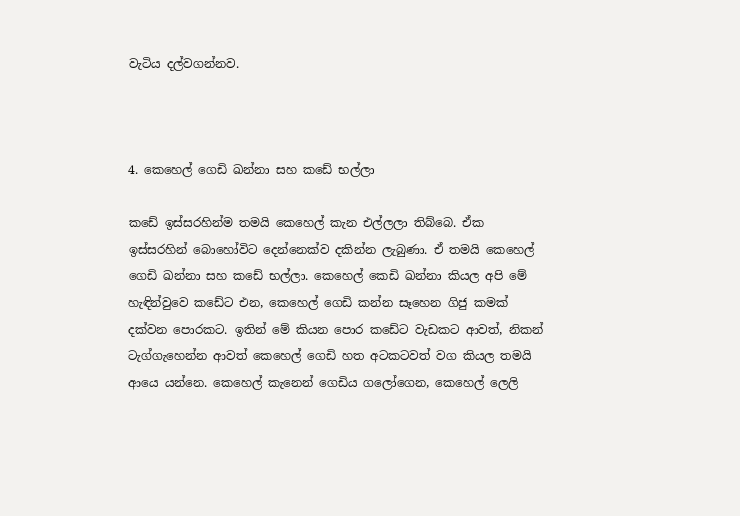වැටිය දල්වගන්නව.



4. කෙහෙල් ගෙඩි ඛන්නා සහ කඩේ භල්ලා

කඩේ ඉස්සරහින්ම තමයි කෙහෙල් කැන එල්ලලා තිබ්බෙ. ඒක ඉස්සරහින් බොහෝවිට දෙන්නෙක්ව දකින්න ලැබුණා. ඒ තමයි කෙහෙල් ගෙඩි ඛන්නා සහ කඩේ භල්ලා. කෙහෙල් කෙඩි ඛන්නා කියල අපි මේ හැඳින්වුවෙ කඩේට එන, කෙහෙල් ගෙඩි කන්න සෑහෙන ගිජු කමක් දක්වන පොරකට. ඉතින් මේ කියන පොර කඩේට වැඩකට ආවත්, නිකන් ටැග්ගැහෙන්න ආවත් කෙහෙල් ගෙඩි හත අටකටවත් වග කියල තමයි ආයෙ යන්නෙ. කෙහෙල් කැනෙන් ගෙඩිය ගලෝගෙන, කෙහෙල් ලෙලි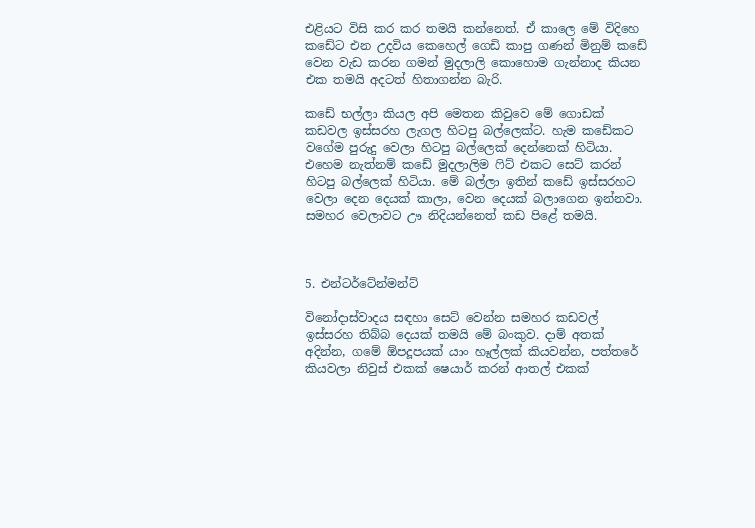එළියට විසි කර කර තමයි කන්නෙත්. ඒ කාලෙ මේ විදිහෙ කඩේට එන උදවිය කෙහෙල් ගෙඩි කාපු ගණන් මිනුම් කඩේ වෙන වැඩ කරන ගමන් මුදලාලි කොහොම ගැන්නාද කියන එක තමයි අදටත් හිතාගන්න බැරි.

කඩේ භල්ලා කියල අපි මෙතන කිවුවෙ මේ ගොඩක් කඩවල ඉස්සරහ ලැගල හිටපු බල්ලෙක්ට. හැම කඩේකට වගේම පුරුදු වෙලා හිටපු බල්ලෙක් දෙන්නෙක් හිටියා. එහෙම නැත්නම් කඩේ මුදලාලිම ෆිට් එකට සෙට් කරන් හිටපු බල්ලෙක් හිටියා. මේ බල්ලා ඉතින් කඩේ ඉස්සරහට වෙලා දෙන දෙයක් කාලා, වෙන දෙයක් බලාගෙන ඉන්නවා. සමහර වෙලාවට ඌ නිදියන්නෙත් කඩ පිළේ තමයි.



5. එන්ටර්ටේන්මන්ට්

විනෝදාස්වාදය සඳහා සෙට් වෙන්න සමහර කඩවල් ඉස්සරහ තිබ්බ දෙයක් තමයි මේ බංකුව. දාම් අතක් අදින්න, ගමේ ඕපදූපයක් යාං හෑල්ලක් කියවන්න, පත්තරේ කියවලා නිවුස් එකක් ෂෙයාර් කරන් ආතල් එකක්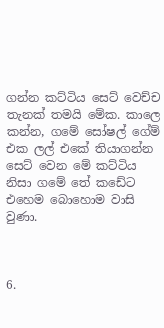ගන්න කට්ටිය සෙට් වෙච්ච තැනක් තමයි මේක. කාලෙ කන්න, ගමේ සෝෂල් ගේම් එක ලල් එකේ තියාගන්න සෙට් වෙන මේ කට්ටිය නිසා ගමේ තේ කඩේට එහෙම බොහොම වාසි වුණා.



6.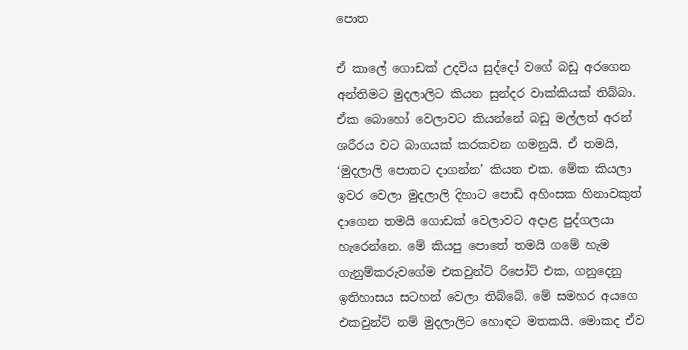පොත

ඒ කාලේ ගොඩක් උදවිය සුද්දෝ වගේ බඩු අරගෙන අන්තිමට මුදලාලිට කියන සුන්දර වාක්කියක් තිබ්බා. ඒක බොහෝ වෙලාවට කියන්නේ බඩු මල්ලත් අරන් ශරීරය වට බාගයක් කරකවන ගමනුයි. ඒ තමයි, ‘මුදලාලි පොතට දාගන්න’ කියන එක. මේක කියලා ඉවර වෙලා මුදලාලි දිහාට පොඩි අහිංසක හිනාවකුත් දාගෙන තමයි ගොඩක් වෙලාවට අදාළ පුද්ගලයා හැරෙන්නෙ. මේ කියපු පොතේ තමයි ගමේ හැම ගැනුම්කරුවගේම එකවුන්ට් රිපෝට් එක, ගනුදෙනු ඉතිහාසය සටහන් වෙලා තිබ්බේ. මේ සමහර අයගෙ එකවුන්ට් නම් මුදලාලිට හොඳට මතකයි. මොකද ඒව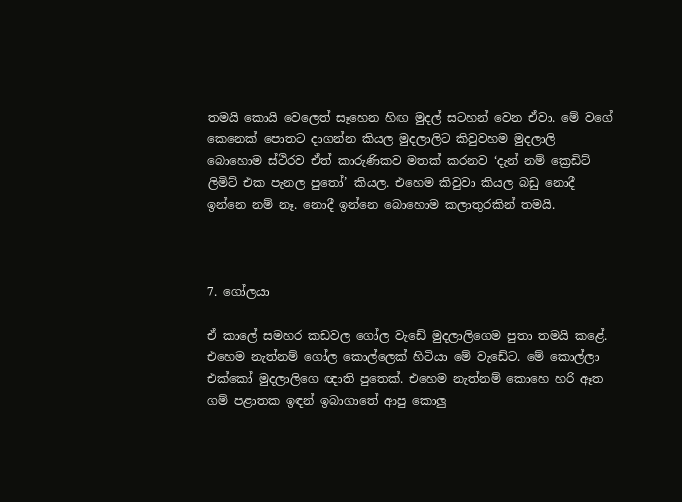තමයි කොයි වෙලෙත් සෑහෙන හිඟ මුදල් සටහන් වෙන ඒවා. මේ වගේ කෙනෙක් පොතට දාගන්න කියල මුදලාලිට කිවුවහම මුදලාලි බොහොම ස්ථිරව ඒත් කාරුණිකව මතක් කරනව ‘දැන් නම් ක්‍රෙඩිට් ලිමිට් එක පැනල පුතෝ’ කියල. එහෙම කිවුවා කියල බඩු නොදී ඉන්නෙ නම් නෑ. නොදී ඉන්නෙ බොහොම කලාතුරකින් තමයි.



7. ගෝලයා

ඒ කාලේ සමහර කඩවල ගෝල වැඩේ මුදලාලිගෙම පුතා තමයි කළේ. එහෙම නැත්නම් ගෝල කොල්ලෙක් හිටියා මේ වැඩේට. මේ කොල්ලා එක්කෝ මුදලාලිගෙ ඥාති පුතෙක්. එහෙම නැත්නම් කොහෙ හරි ඈත ගම් පළාතක ඉඳන් ඉබාගාතේ ආපු කොලු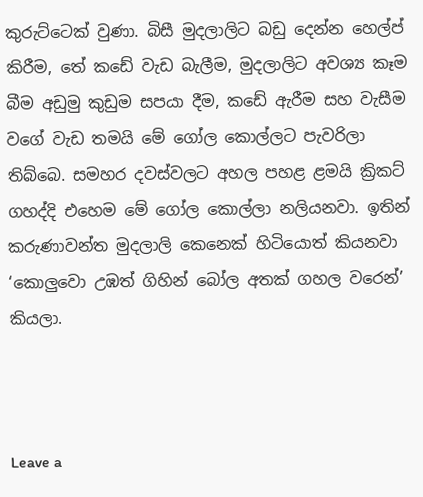කුරුට්ටෙක් වුණා. බිසී මුදලාලිට බඩු දෙන්න හෙල්ප් කිරීම, තේ කඩේ වැඩ බැලීම, මුදලාලිට අවශ්‍ය කෑම බීම අඩුමු කුඩුම සපයා දීම, කඩේ ඇරීම සහ වැසීම වගේ වැඩ තමයි මේ ගෝල කොල්ලට පැවරිලා තිබ්බෙ. සමහර දවස්වලට අහල පහළ ළමයි ක්‍රිකට් ගහද්දි එහෙම මේ ගෝල කොල්ලා නලියනවා. ඉතින් කරුණාවන්ත මුදලාලි කෙනෙක් හිටියොත් කියනවා ‘කොලුවො උඹත් ගිහින් බෝල අතක් ගහල වරෙන්’ කියලා.



Leave a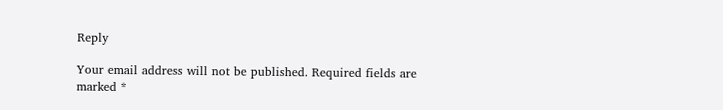Reply

Your email address will not be published. Required fields are marked *